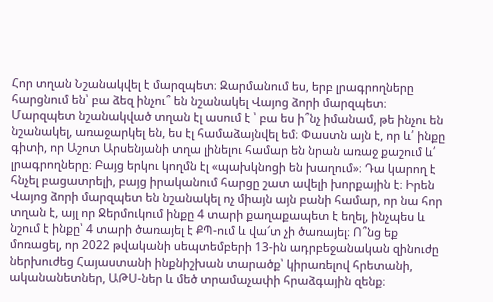Հոր տղան Նշանակվել է մարզպետ։ Զարմանում ես, երբ լրագրողները հարցնում են՝ բա ձեզ ինչու՞ են նշանակել Վայոց ձորի մարզպետ։ Մարզպետ նշանակված տղան էլ ասում է ՝ բա ես ի՞նչ իմանամ, թե ինչու են նշանակել, առաջարկել են, ես էլ համաձայնվել եմ։ Փաստն այն է, որ և՛ ինքը գիտի, որ Աշոտ Արսենյանի տղա լինելու համար են նրան առաջ քաշում և՛ լրագրողները։ Բայց երկու կողմն էլ «պախկնոցի են խաղում»։ Դա կարող է հնչել բացատրելի, բայց իրականում հարցը շատ ավելի խորքային է։ Իրեն Վայոց ձորի մարզպետ են նշանակել ոչ միայն այն բանի համար, որ նա հոր տղան է, այլ որ Ջերմուկում ինքը 4 տարի քաղաքապետ է եղել, ինչպես և նշում է ինքը՝ 4 տարի ծառայել է ՔՊ-ում և վա՜տ չի ծառայել։ Ո՞նց եք մոռացել, որ 2022 թվականի սեպտեմբերի 13-ին ադրբեջանական զինուժը ներխուժեց Հայաստանի ինքնիշխան տարածք՝ կիրառելով հրետանի, ականանետներ, ԱԹՍ-ներ և մեծ տրամաչափի հրաձգային զենք։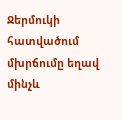Ջերմուկի հատվածում մխրճումը եղավ մինչև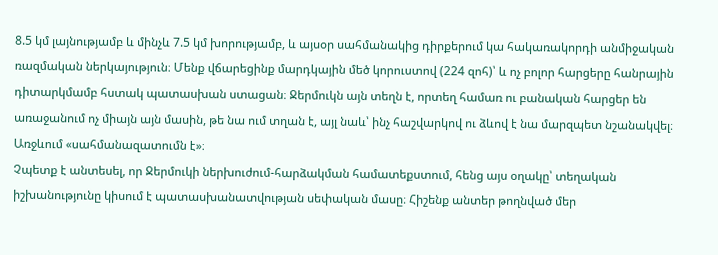8.5 կմ լայնությամբ և մինչև 7.5 կմ խորությամբ, և այսօր սահմանակից դիրքերում կա հակառակորդի անմիջական ռազմական ներկայություն։ Մենք վճարեցինք մարդկային մեծ կորուստով (224 զոհ)՝ և ոչ բոլոր հարցերը հանրային դիտարկմամբ հստակ պատասխան ստացան։ Ջերմուկն այն տեղն է, որտեղ համառ ու բանական հարցեր են առաջանում ոչ միայն այն մասին, թե նա ում տղան է, այլ նաև՝ ինչ հաշվարկով ու ձևով է նա մարզպետ նշանակվել։ Առջևում «սահմանազատումն է»։
Չպետք է անտեսել, որ Ջերմուկի ներխուժում-հարձակման համատեքստում, հենց այս օղակը՝ տեղական իշխանությունը կիսում է պատասխանատվության սեփական մասը։ Հիշենք անտեր թողնված մեր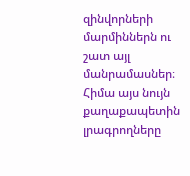զինվորների մարմիններն ու շատ այլ մանրամասներ։ Հիմա այս նույն քաղաքապետին լրագրողները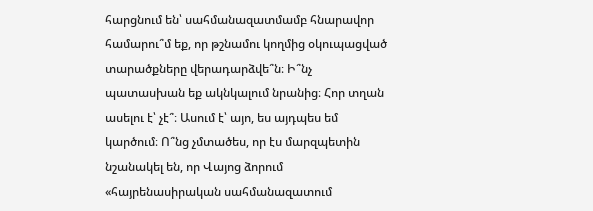հարցնում են՝ սահմանազատմամբ հնարավոր համարու՞մ եք, որ թշնամու կողմից օկուպացված տարածքները վերադարձվե՞ն։ Ի՞նչ պատասխան եք ակնկալում նրանից։ Հոր տղան ասելու է՝ չէ՞։ Ասում է՝ այո, ես այդպես եմ կարծում։ Ո՞նց չմտածես, որ էս մարզպետին նշանակել են, որ Վայոց ձորում «հայրենասիրական սահմանազատում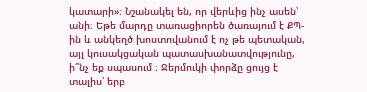կատարի»։ Նշանակել են, որ վերևից ինչ ասեն՝ անի։ Եթե մարդը տառացիորեն ծառայում է ՔՊ-ին և անկեղծ խոստովանում է ոչ թե պետական, այլ կուսակցական պատասխանատվությունը, ի՞նչ եք սպասում ։ Ջերմուկի փորձը ցույց է տալիս՝ երբ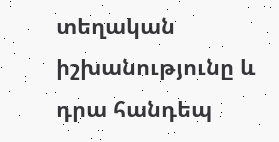տեղական իշխանությունը և դրա հանդեպ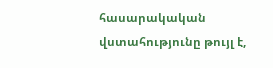հասարակական վստահությունը թույլ է,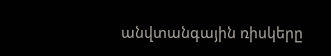անվտանգային ռիսկերը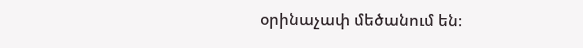օրինաչափ մեծանում են։